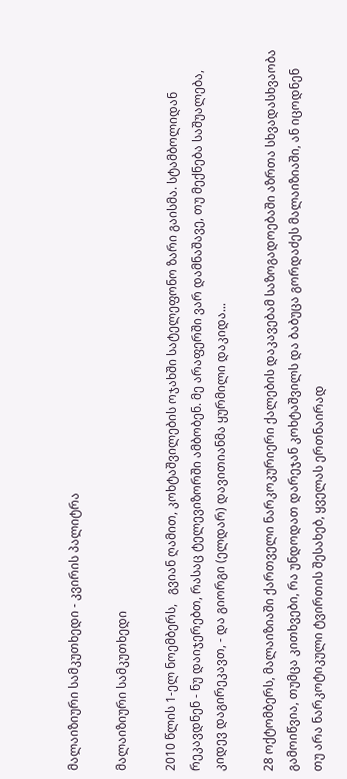მალაიზიური სამკუთხედი - კვირის პალიტრა

მალაიზიური სამკუთხედი

2010 წლის 1-ელ ნოემბერს,   გვიან ღამით, კოხტაშვილების ოჯახში სატელეფონო ზარი გაისმა. სტამბოლიდან რეკავდნენ - ნუ დაიჯერებთ, რასაც ტელევიზორში ამბობენ. მე არაფერში ვარ დამნაშავე, თუ მექნება საშუალება, კიდევ დაგირეკავთ, - და გიორგი (ელდარ) დავითიანმა ყურმილი დაკიდა...

28 ოქტომბერს, მალაიზიაში ქართველი ნარკოკურიერი ქალების დაკავებამ საზოგადოებაში აზრთა სხვადასხვაობა გამოიწვია, თუმცა კითხვები, რა უნდოდათ დარეჯან კოხტაშვილს და ბაბუცა გორდაძეს მალაიზიაში, ან იცოდნენ თუ არა ნარკოტიკული ტვირთის შესახებ, ყველას ერთნაირად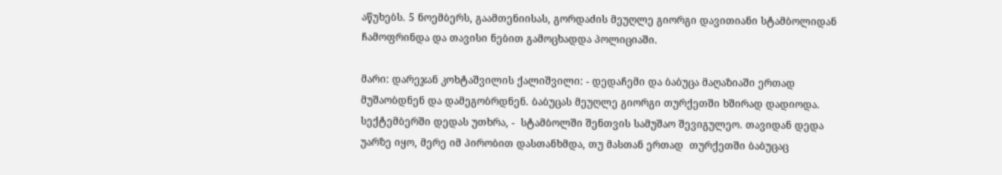აწუხებს. 5 ნოემბერს, გაამთენიისას, გორდაძის მეუღლე გიორგი დავითიანი სტამბოლიდან ჩამოფრინდა და თავისი ნებით გამოცხადდა პოლიციაში.

მარი: დარეჯან კოხტაშვილის ქალიშვილი: - დედაჩემი და ბაბუცა მაღაზიაში ერთად მუშაობდნენ და დამეგობრდნენ. ბაბუცას მეუღლე გიორგი თურქეთში ხშირად დადიოდა. სექტემბერში დედას უთხრა, -  სტამბოლში შენთვის სამუშაო შევიგულეო. თავიდან დედა უარზე იყო, მერე იმ პირობით დასთანხმდა, თუ მასთან ერთად  თურქეთში ბაბუცაც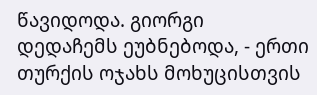წავიდოდა. გიორგი  დედაჩემს ეუბნებოდა, - ერთი თურქის ოჯახს მოხუცისთვის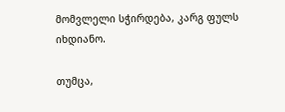მომვლელი სჭირდება, კარგ ფულს იხდიანო.

თუმცა,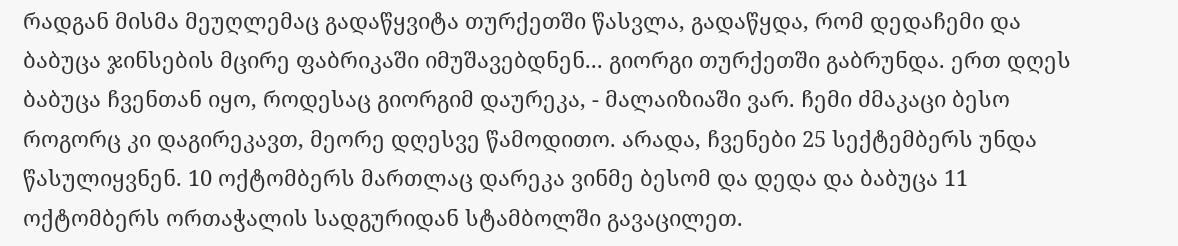რადგან მისმა მეუღლემაც გადაწყვიტა თურქეთში წასვლა, გადაწყდა, რომ დედაჩემი და ბაბუცა ჯინსების მცირე ფაბრიკაში იმუშავებდნენ... გიორგი თურქეთში გაბრუნდა. ერთ დღეს ბაბუცა ჩვენთან იყო, როდესაც გიორგიმ დაურეკა, - მალაიზიაში ვარ. ჩემი ძმაკაცი ბესო როგორც კი დაგირეკავთ, მეორე დღესვე წამოდითო. არადა, ჩვენები 25 სექტემბერს უნდა წასულიყვნენ. 10 ოქტომბერს მართლაც დარეკა ვინმე ბესომ და დედა და ბაბუცა 11 ოქტომბერს ორთაჭალის სადგურიდან სტამბოლში გავაცილეთ.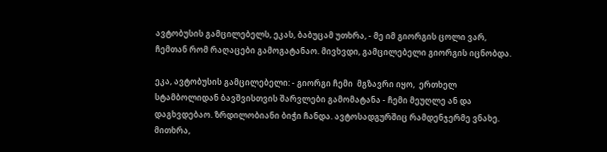ავტობუსის გამცილებელს, ეკას, ბაბუცამ უთხრა, - მე იმ გიორგის ცოლი ვარ, ჩემთან რომ რაღაცები გამოგატანაო. მივხვდი, გამცილებელი გიორგის იცნობდა.

ეკა, ავტობუსის გამცილებელი: - გიორგი ჩემი  მგზავრი იყო,  ერთხელ სტამბოლიდან ბავშვისთვის შარვლები გამომატანა - ჩემი მეუღლე ან და დაგხვდებაო. ზრდილობიანი ბიჭი ჩანდა. ავტოსადგურშიც რამდენჯერმე ვნახე. მითხრა,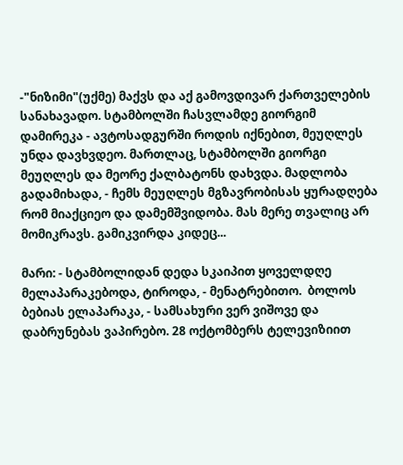-"ნიზიმი"(უქმე) მაქვს და აქ გამოვდივარ ქართველების სანახავადო. სტამბოლში ჩასვლამდე გიორგიმ დამირეკა - ავტოსადგურში როდის იქნებით, მეუღლეს უნდა დავხვდეო. მართლაც, სტამბოლში გიორგი მეუღლეს და მეორე ქალბატონს დახვდა. მადლობა გადამიხადა, - ჩემს მეუღლეს მგზავრობისას ყურადღება რომ მიაქციეო და დამემშვიდობა. მას მერე თვალიც არ მომიკრავს. გამიკვირდა კიდეც...

მარი: - სტამბოლიდან დედა სკაიპით ყოველდღე მელაპარაკებოდა, ტიროდა, - მენატრებითო.  ბოლოს ბებიას ელაპარაკა, - სამსახური ვერ ვიშოვე და დაბრუნებას ვაპირებო. 28 ოქტომბერს ტელევიზიით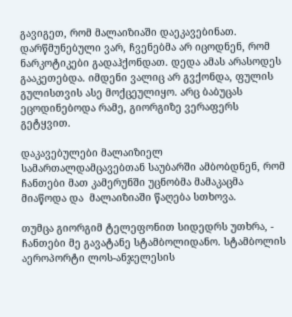გავიგეთ, რომ მალაიზიაში დაეკავებინათ. დარწმუნებული ვარ, ჩვენებმა არ იცოდნენ, რომ ნარკოტიკები გადაჰქონდათ. დედა ამას არასოდეს გააკეთებდა. იმდენი ვალიც არ გვქონდა, ფულის გულისთვის ასე მოქცეულიყო. არც ბაბუცას ეცოდინებოდა რამე, გიორგიზე ვერაფერს გეტყვით.

დაკავებულები მალაიზიელ სამართალდამცავებთან საუბარში ამბობდნენ, რომ ჩანთები მათ კამერუნში უცნობმა მამაკაცმა მიაწოდა და  მალაიზიაში წაღება სთხოვა.

თუმცა გიორგიმ ტელეფონით სიდედრს უთხრა, - ჩანთები მე გავატანე სტამბოლიდანო. სტამბოლის აეროპორტი ლოს-ანჯელესის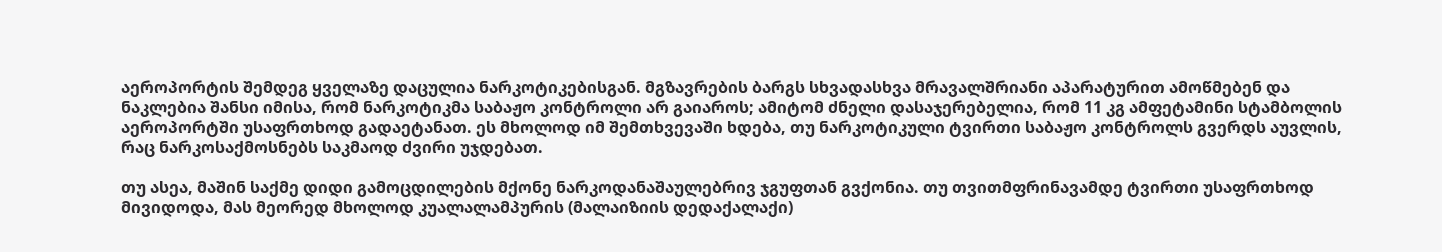აეროპორტის შემდეგ ყველაზე დაცულია ნარკოტიკებისგან. მგზავრების ბარგს სხვადასხვა მრავალშრიანი აპარატურით ამოწმებენ და ნაკლებია შანსი იმისა, რომ ნარკოტიკმა საბაჟო კონტროლი არ გაიაროს; ამიტომ ძნელი დასაჯერებელია, რომ 11 კგ ამფეტამინი სტამბოლის აეროპორტში უსაფრთხოდ გადაეტანათ. ეს მხოლოდ იმ შემთხვევაში ხდება, თუ ნარკოტიკული ტვირთი საბაჟო კონტროლს გვერდს აუვლის, რაც ნარკოსაქმოსნებს საკმაოდ ძვირი უჯდებათ.

თუ ასეა, მაშინ საქმე დიდი გამოცდილების მქონე ნარკოდანაშაულებრივ ჯგუფთან გვქონია. თუ თვითმფრინავამდე ტვირთი უსაფრთხოდ მივიდოდა, მას მეორედ მხოლოდ კუალალამპურის (მალაიზიის დედაქალაქი)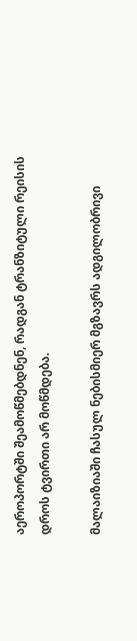აეროპორტში შეამოწმებდნენ, რადგან ტრანზიტული რეისის დროს ტვირთი არ მოწმდება.

მალაიზიაში ჩასულ ნებისმიერ მგზავრს ადგილობრივი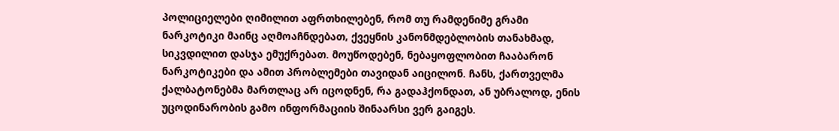პოლიციელები ღიმილით აფრთხილებენ, რომ თუ რამდენიმე გრამი ნარკოტიკი მაინც აღმოაჩნდებათ, ქვეყნის კანონმდებლობის თანახმად, სიკვდილით დასჯა ემუქრებათ. მოუწოდებენ, ნებაყოფლობით ჩააბარონ ნარკოტიკები და ამით პრობლემები თავიდან აიცილონ. ჩანს, ქართველმა ქალბატონებმა მართლაც არ იცოდნენ, რა გადაჰქონდათ, ან უბრალოდ, ენის უცოდინარობის გამო ინფორმაციის შინაარსი ვერ გაიგეს.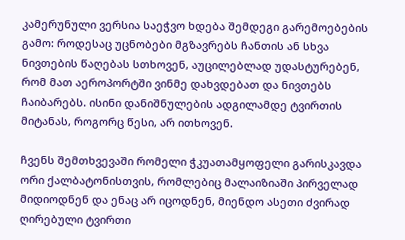კამერუნული ვერსია საეჭვო ხდება შემდეგი გარემოებების გამო: როდესაც უცნობები მგზავრებს ჩანთის ან სხვა ნივთების წაღებას სთხოვენ, აუცილებლად უდასტურებენ, რომ მათ აეროპორტში ვინმე დახვდებათ და ნივთებს ჩაიბარებს. ისინი დანიშნულების ადგილამდე ტვირთის მიტანას, როგორც წესი, არ ითხოვენ.

ჩვენს შემთხვევაში რომელი ჭკუათამყოფელი გარისკავდა ორი ქალბატონისთვის, რომლებიც მალაიზიაში პირველად მიდიოდნენ და ენაც არ იცოდნენ, მიენდო ასეთი ძვირად ღირებული ტვირთი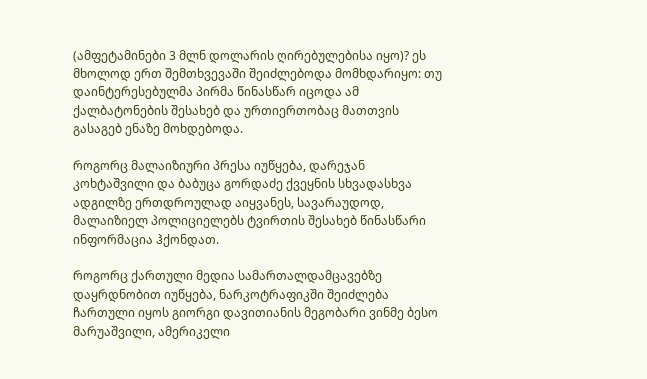(ამფეტამინები 3 მლნ დოლარის ღირებულებისა იყო)? ეს მხოლოდ ერთ შემთხვევაში შეიძლებოდა მომხდარიყო: თუ დაინტერესებულმა პირმა წინასწარ იცოდა ამ ქალბატონების შესახებ და ურთიერთობაც მათთვის გასაგებ ენაზე მოხდებოდა.

როგორც მალაიზიური პრესა იუწყება, დარეჯან კოხტაშვილი და ბაბუცა გორდაძე ქვეყნის სხვადასხვა ადგილზე ერთდროულად აიყვანეს, სავარაუდოდ, მალაიზიელ პოლიციელებს ტვირთის შესახებ წინასწარი ინფორმაცია ჰქონდათ.

როგორც ქართული მედია სამართალდამცავებზე დაყრდნობით იუწყება, ნარკოტრაფიკში შეიძლება ჩართული იყოს გიორგი დავითიანის მეგობარი ვინმე ბესო მარუაშვილი, ამერიკელი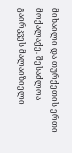მიხაილი და თურქეთის ერთი მოქალაქე. შესაძლოა გაირკვეს მალაიზიელი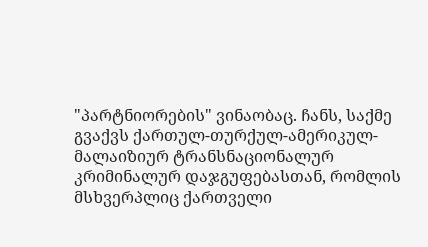"პარტნიორების" ვინაობაც. ჩანს, საქმე გვაქვს ქართულ-თურქულ-ამერიკულ-მალაიზიურ ტრანსნაციონალურ კრიმინალურ დაჯგუფებასთან, რომლის მსხვერპლიც ქართველი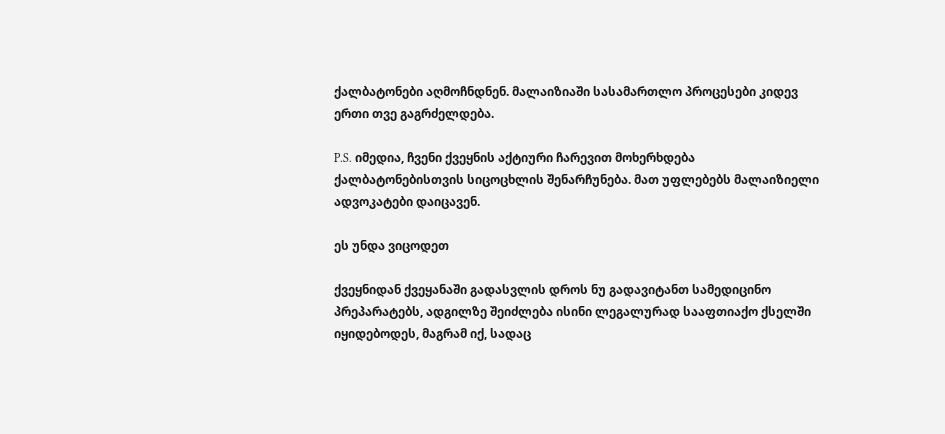ქალბატონები აღმოჩნდნენ. მალაიზიაში სასამართლო პროცესები კიდევ ერთი თვე გაგრძელდება.

P.S. იმედია, ჩვენი ქვეყნის აქტიური ჩარევით მოხერხდება ქალბატონებისთვის სიცოცხლის შენარჩუნება. მათ უფლებებს მალაიზიელი ადვოკატები დაიცავენ.

ეს უნდა ვიცოდეთ

ქვეყნიდან ქვეყანაში გადასვლის დროს ნუ გადავიტანთ სამედიცინო პრეპარატებს, ადგილზე შეიძლება ისინი ლეგალურად სააფთიაქო ქსელში იყიდებოდეს, მაგრამ იქ, სადაც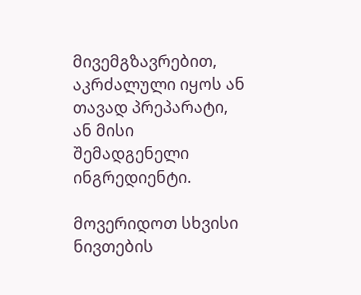მივემგზავრებით, აკრძალული იყოს ან თავად პრეპარატი, ან მისი  შემადგენელი ინგრედიენტი.

მოვერიდოთ სხვისი ნივთების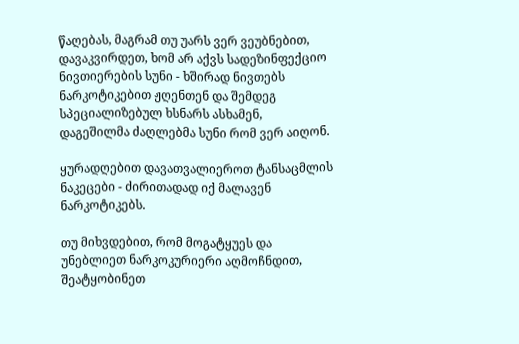წაღებას, მაგრამ თუ უარს ვერ ვეუბნებით, დავაკვირდეთ, ხომ არ აქვს სადეზინფექციო ნივთიერების სუნი - ხშირად ნივთებს ნარკოტიკებით ჟღენთენ და შემდეგ სპეციალიზებულ ხსნარს ასხამენ, დაგეშილმა ძაღლებმა სუნი რომ ვერ აიღონ.

ყურადღებით დავათვალიეროთ ტანსაცმლის ნაკეცები - ძირითადად იქ მალავენ ნარკოტიკებს.

თუ მიხვდებით, რომ მოგატყუეს და უნებლიეთ ნარკოკურიერი აღმოჩნდით, შეატყობინეთ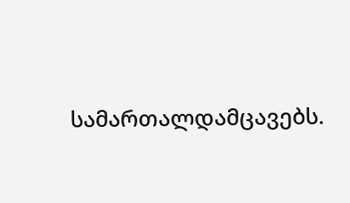სამართალდამცავებს.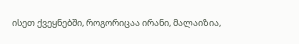ისეთ ქვეყნებში, როგორიცაა ირანი, მალაიზია,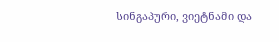სინგაპური, ვიეტნამი და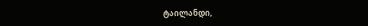ტაილანდი,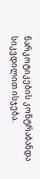ნარკოტიკების კონტრაბანდა სიკვდილით ისჯება.